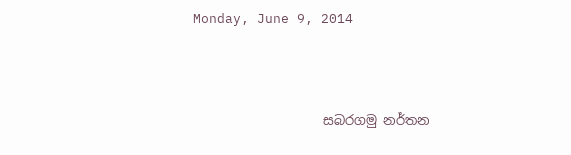Monday, June 9, 2014




                    සබරගමු නර්තන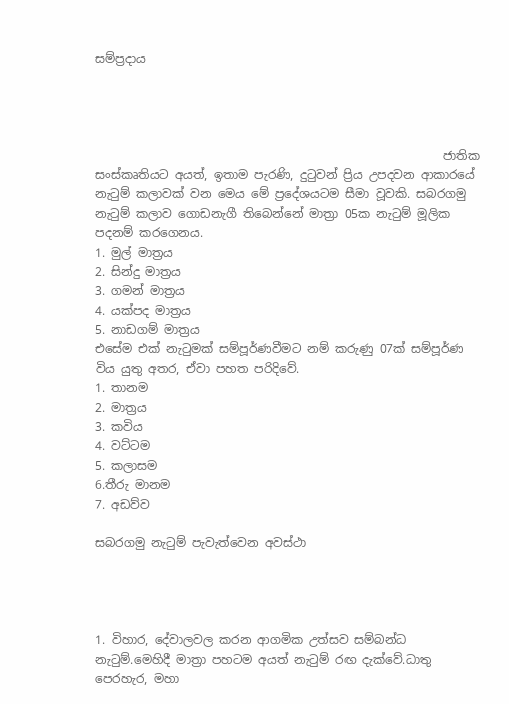සම්ප්‍රදාය




                                                          ජාතික සංස්කෘතියට අයත්, ඉතාම පැරණි, දු‍ටුවන් ප්‍රිය උපදවන ආකාරයේ නැටුම් කලාවක් වන මෙය මේ ප්‍රදේශයටම සීමා වූවකි. සබරගමු නැටුම් කලාව ගොඩනැගී තිබෙන්නේ මාත්‍රා 05ක නැටුම් මූලික පදනම් කරගෙනය.
1. මුල් මාත්‍රය
2. සින්දු මාත්‍රය
3. ගමන් මාත්‍රය
4. යක්පද මාත්‍රය
5. නාඩගම් මාත්‍රය
එසේම එක් නැටුමක් සම්පූර්ණවීමට නම් කරුණු 07ක් සම්පූර්ණ විය යුතු අතර, ඒවා පහත පරිදිවේ.
1. තානම
2. මාත්‍රය
3. කවිය
4. වට්ටම
5. කලාසම
6.තීරු මානම
7. අඩව්ව

සබරගමු නැටුම් පැවැත්වෙන අවස්ථා




1. විහාර, දේවාලවල කරන ආගමික උත්සව සම්බන්ධ නැටුම්.මෙහිදී මාත්‍රා පහටම අයත් නැටුම් රඟ දැක්වේ.ධාතු පෙරහැර, මහා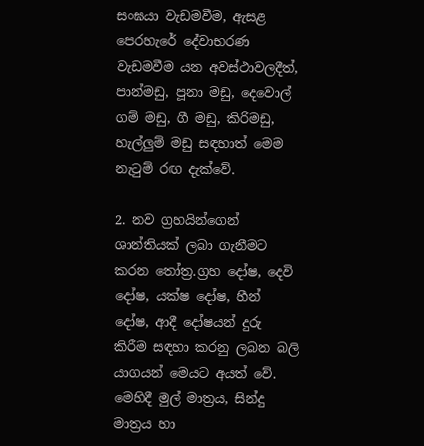සංඝයා වැඩමවීම, ඇසළ පෙරහැරේ දේවාභරණ වැඩමවීම යන අවස්ථාවලදීත්, පාන්මඩු, පූනා මඩු, දෙවොල් ගම් මඩු, ගී මඩු, කිරිමඩු, හැල්ලුම් මඩු සඳහාත් මෙම නැටුම් රඟ දැක්වේ.

2. නව ග්‍රහයින්ගෙන් ශාන්තියක් ලබා ගැනීමට කරන තෝත්‍ර.ග්‍රහ දෝෂ, දෙවි දෝෂ, යක්ෂ දෝෂ, හීන් දෝෂ, ආදී දෝෂයන් දුරු කිරීම සඳහා කරනු ලබන බලි යාගයන් මෙයට අයත් වේ. මෙහිදී මුල් මාත්‍රය, සින්දු මාත්‍රය හා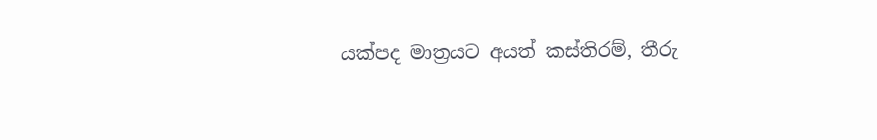යක්පද මාත්‍රයට අයත් කස්තිරම්, තීරු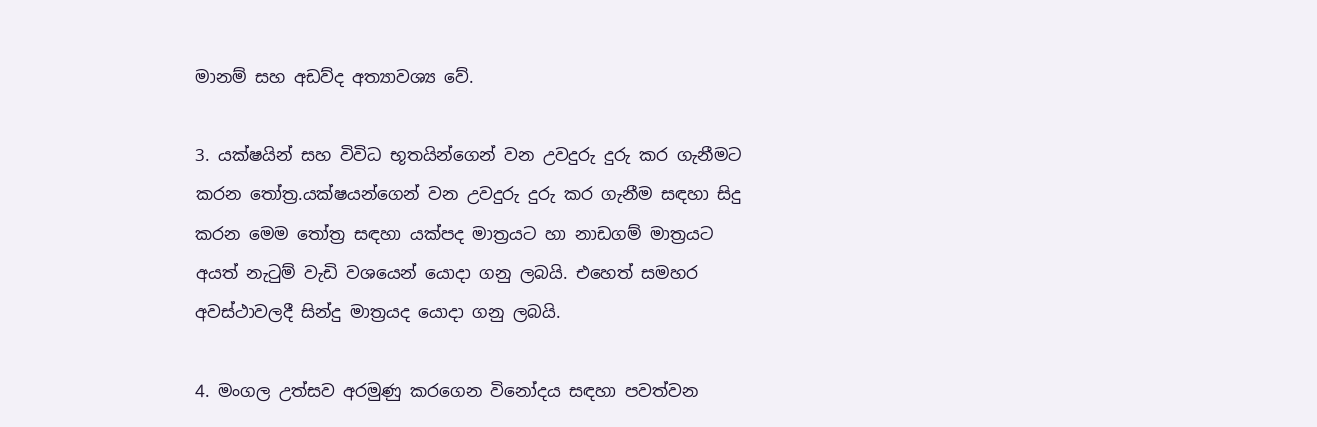මානම් සහ අඩව්ද අත්‍යාවශ්‍ය වේ.

3. යක්ෂයින් සහ විවිධ භූතයින්ගෙන් වන උවදුරු දුරු කර ගැනීමට කරන තෝත්‍ර.යක්ෂයන්ගෙන් වන උවදුරු දුරු කර ගැනීම සඳහා සිදු කරන මෙම තෝත්‍ර සඳහා යක්පද මාත්‍රයට හා නාඩගම් මාත්‍රයට අයත් නැටුම් වැඩි වශයෙන් යොදා ගනු ලබයි. එහෙත් සමහර අවස්ථාවලදී සින්දු මාත්‍රයද යොදා ගනු ලබයි.

4. මංගල උත්සව අරමුණු කරගෙන විනෝදය සඳහා පවත්වන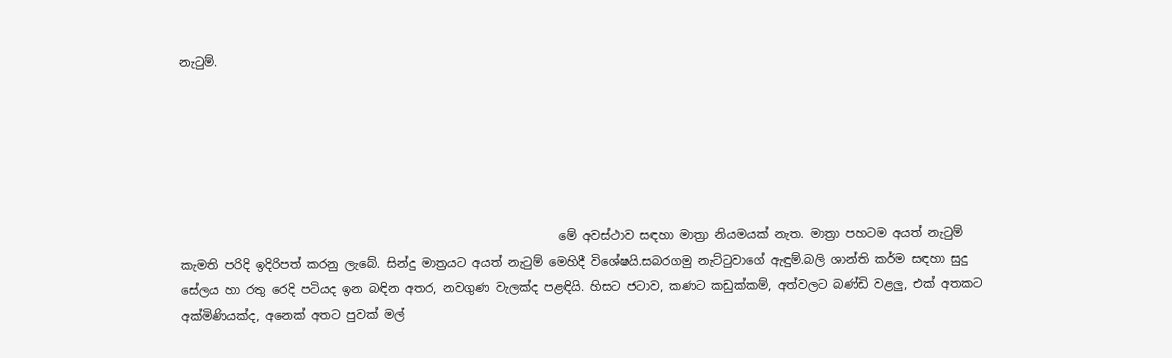නැටුම්.






                                                               මේ අවස්ථාව සඳහා මාත්‍රා නියමයක් නැත. මාත්‍රා පහටම අයත් නැ‍ටුම් කැමති පරිදි ඉදිරිපත් කරනු ලැබේ. සින්දු මාත්‍රයට අයත් නැටුම් මෙහිදී විශේෂයි.සබරගමු නැට්ටුවාගේ ඇඳුම්.බලි ශාන්ති කර්ම සඳහා සුදු සේලය හා රතු රෙදි පටියද ඉන බඳින අතර, නවගුණ වැලක්ද පළඳියි. හිසට ජටාව, කණට කඩුක්කම්, අත්වලට බණ්ඩි වළලු, එක් අතකට අක්මිණියක්ද, අනෙක් අතට පුවක් මල්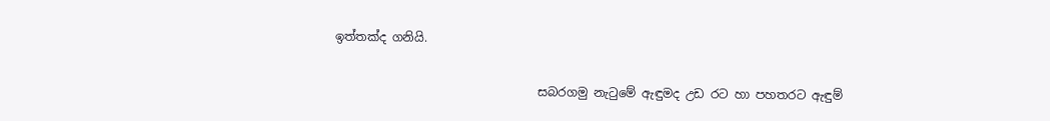ඉත්තක්ද ගනියි.

                                  සබරගමු නැටුමේ ඇඳුමද උඩ රට හා පහතරට ඇඳුම්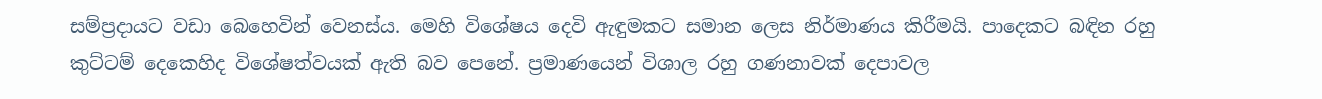සම්ප්‍රදායට වඩා බෙහෙවින් වෙනස්ය. මෙහි විශේෂය දෙවි ඇඳුමකට සමාන ලෙස නිර්මාණය කිරීමයි. පාදෙකට බඳින රහු කු‍ට්ටම් දෙකෙහිද විශේෂත්වයක් ඇති බව පෙනේ. ප්‍රමාණයෙන් විශාල රහු ගණනාවක් දෙපාවල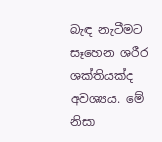බැඳ නැටීමට සෑහෙන ශරීර ශක්තියක්ද අවශ්‍යය. මේ නිසා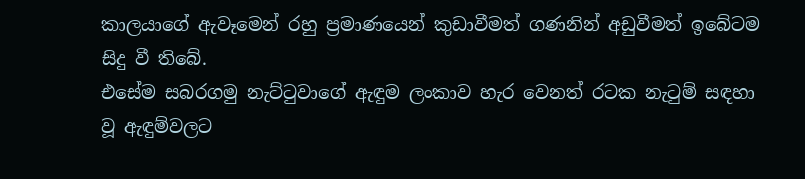කාලයාගේ ඇවෑමෙන් රහු ප්‍රමාණයෙන් කුඩාවීමත් ගණනින් අඩුවීමත් ‍ඉබේටම සිදු වී තිබේ.
එසේම සබරගමු නැට්ටුවාගේ ඇඳුම ලංකාව හැර වෙනත් රටක නැටුම් සඳහා වූ ඇඳුම්වලට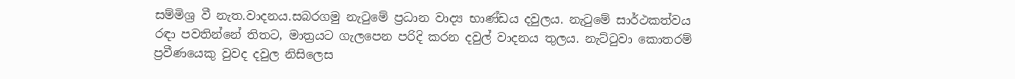සම්මිශ්‍ර වී නැත.වාදනය.සබරගමු නැටුමේ ප්‍රධාන වාද්‍ය භාණ්ඩය දවුලය. නැටුමේ සාර්ථකත්වය රඳා පවතින්නේ තිතට, මාත්‍රයට ගැලපෙන පරිදි කරන දවුල් වාදනය තුලය. නැට්ටුවා කොතරම් ප්‍රවීණයෙකු වුවද දවුල නිසිලෙස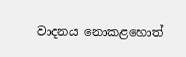වාදනය නොකළහොත්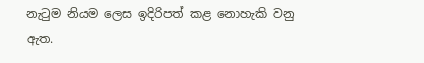නැටුම නියම ලෙස ඉදිරිපත් කළ නොහැකි වනු ඇත.